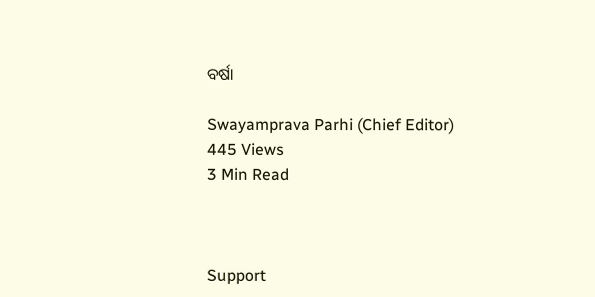ବର୍ଷା

Swayamprava Parhi (Chief Editor)
445 Views
3 Min Read



Support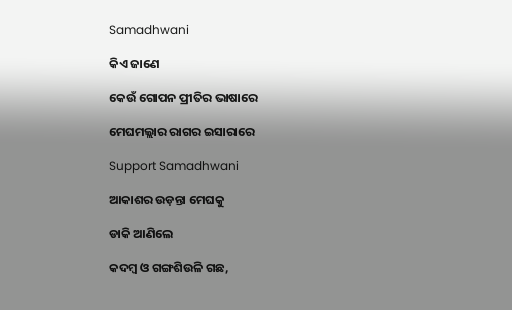Samadhwani

କିଏ ଜାଣେ

କେଉଁ ଗୋପନ ପ୍ରୀତିର ଭାଷାରେ

ମେଘମଲ୍ଲାର ରାଗର ଇସାରାରେ

Support Samadhwani

ଆକାଶର ଉଡ଼ନ୍ତା ମେଘକୁ

ଡାକି ଆଣିଲେ

କଦମ୍ବ ଓ ଗଙ୍ଗଶିଉଳି ଗଛ,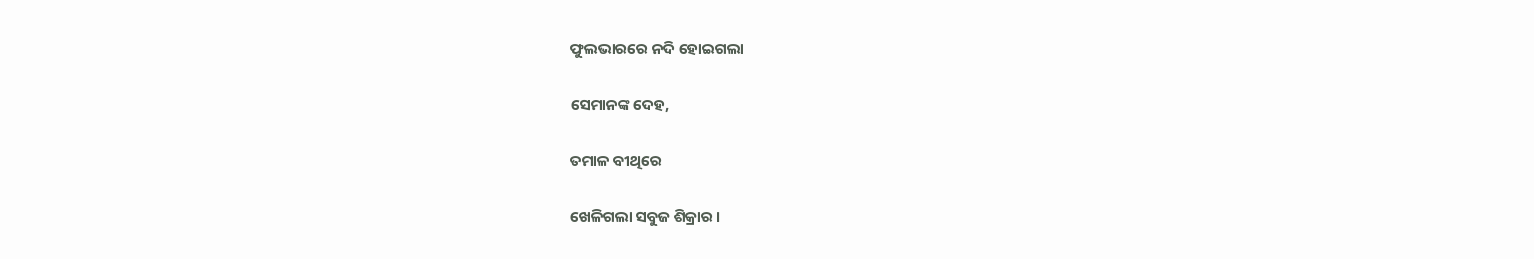ଫୁଲଭାରରେ ନଦି ହୋଇଗଲା

ସେମାନଙ୍କ ଦେହ,

ତମାଳ ବୀଥିରେ

ଖେଳିଗଲା ସବୁଜ ଶିକ୍ରାର ।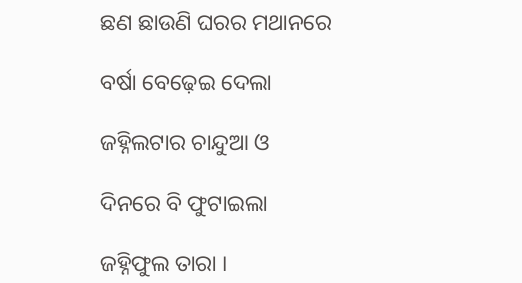ଛଣ ଛାଉଣି ଘରର ମଥାନରେ

ବର୍ଷା ବେଢ଼େଇ ଦେଲା

ଜହ୍ନିଲଟାର ଚାନ୍ଦୁଆ ଓ

ଦିନରେ ବି ଫୁଟାଇଲା

ଜହ୍ନିଫୁଲ ତାରା ।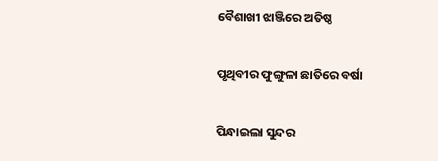ବୈଶାଖୀ ଝାଞ୍ଜିରେ ଅତିଷ୍ଠ

ପୃଥିବୀର ଫୁଙ୍ଗୁଳା ଛାତିରେ ବର୍ଷା

ପିନ୍ଧାଇଲା ସୁନ୍ଦର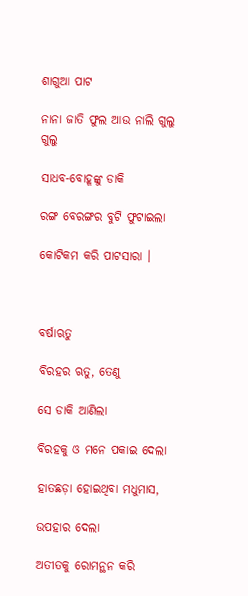ଶାଗୁଆ ପାଟ

ନାନା ଜାତି ଫୁଲ ଆଉ ନାଲି ଗୁଲୁ ଗୁଲୁ

ସାଧବ-ବୋହୂଙ୍କୁ ଡାକି

ରଙ୍ଗ ବେରଙ୍ଗର ବୁଟି ଫୁଟାଇଲା

କୋଟିକମ କରି ପାଟସାରା ।



ବର୍ଷାଋତୁ

ବିରହର ଋତୁ, ତେଣୁ

ସେ ଡାକି ଆଣିଲା

ବିରହକୁ ଓ ମନେ ପକାଇ ଦେଲା

ହାତଛଡ଼ା ହୋଇଥିବା ମଧୁମାସ,

ଉପହାର ଦେଲା

ଅତୀତକୁ ରୋମନ୍ଥନ କରି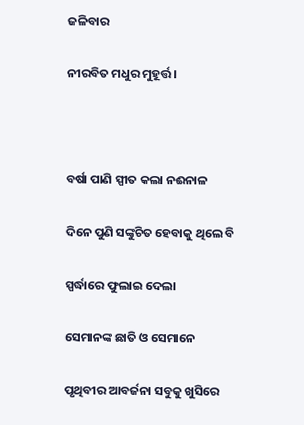ଜଳିବାର

ନୀରବିତ ମଧୁର ମୁହୂର୍ତ୍ତ ।



ବର୍ଷା ପାଣି ସ୍ପୀତ କଲା ନଈନାଳ

ଦିନେ ପୁଣି ସଙ୍କୁଚିତ ହେବାକୁ ଥିଲେ ବି

ସ୍ପର୍ଦ୍ଧାରେ ଫୁଲାଇ ଦେଲା

ସେମାନଙ୍କ ଛାତି ଓ ସେମାନେ

ପୃଥିବୀର ଆବର୍ଜନା ସବୁକୁ ଖୁସିରେ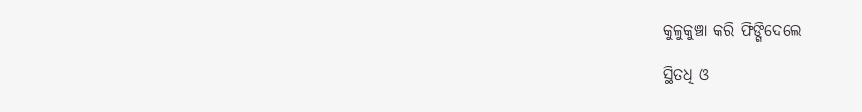କୁଳୁକୁଞ୍ଚା କରି ଫିଙ୍ଗିଦେଲେ

ସ୍ଥିତଧି ଓ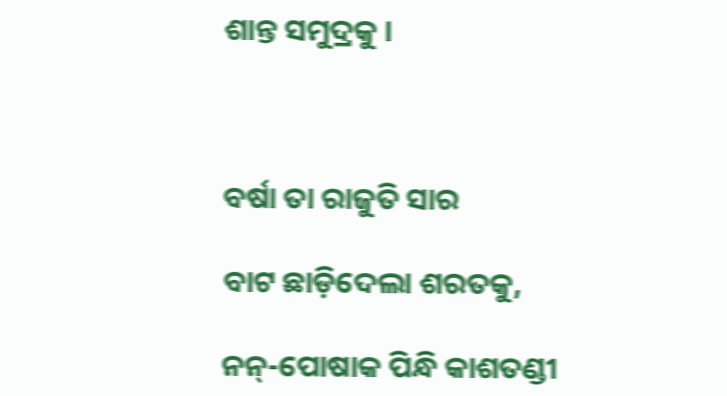ଶାନ୍ତ ସମୁଦ୍ରକୁ ।



ବର୍ଷା ତା ରାଜୁତି ସାର

ବାଟ ଛାଡ଼ିଦେଲା ଶରତକୁ,

ନନ୍-ପୋଷାକ ପିନ୍ଧି କାଶତଣ୍ଡୀ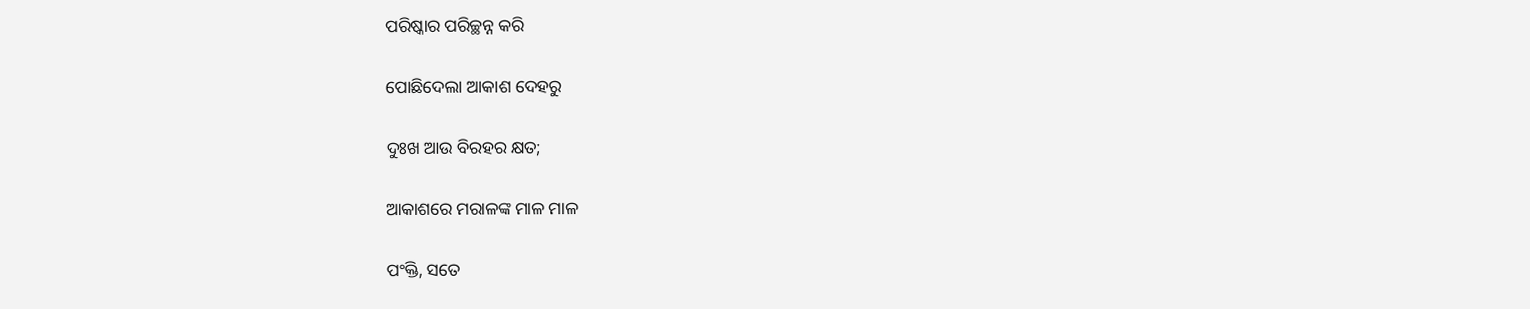ପରିଷ୍କାର ପରିଚ୍ଛନ୍ନ କରି

ପୋଛିଦେଲା ଆକାଶ ଦେହରୁ

ଦୁଃଖ ଆଉ ବିରହର କ୍ଷତ;

ଆକାଶରେ ମରାଳଙ୍କ ମାଳ ମାଳ

ପଂକ୍ତି, ସତେ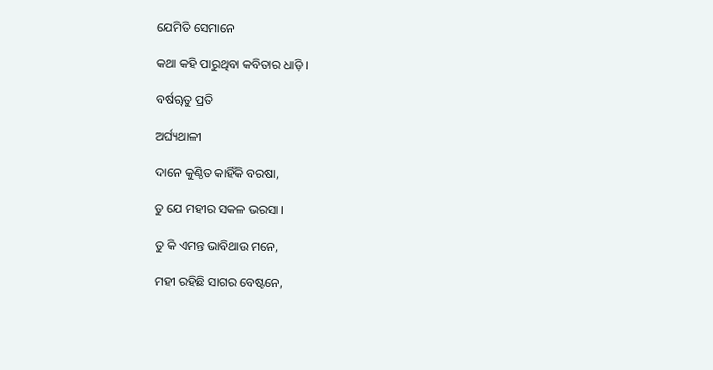ଯେମିତି ସେମାନେ

କଥା କହି ପାରୁଥିବା କବିତାର ଧାଡ଼ି ।

ବର୍ଷୠତୁ ପ୍ରତି

ଅର୍ଘ୍ୟଥାଳୀ

ଦାନେ କୁଣ୍ଠିତ କାହିଁକି ବରଷା,

ତୁ ଯେ ମହୀର ସକଳ ଭରସା ।

ତୁ କି ଏମନ୍ତ ଭାବିଥାଉ ମନେ,

ମହୀ ରହିଛି ସାଗର ବେଷ୍ଟନେ,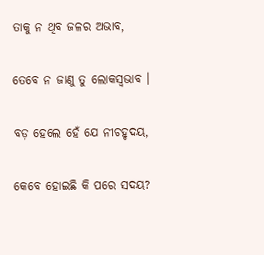ତାକୁ ନ ଥିବ ଜଳର ଅଭାବ,

ତେବେ ନ ଜାଣୁ ତୁ ଲୋକସ୍ୱଭାବ ।

ବଡ଼ ହେଲେ ହେଁ ଯେ ନୀଚହୃଦୟ,

କେବେ ହୋଇଛି କି ପରେ ସଦୟ?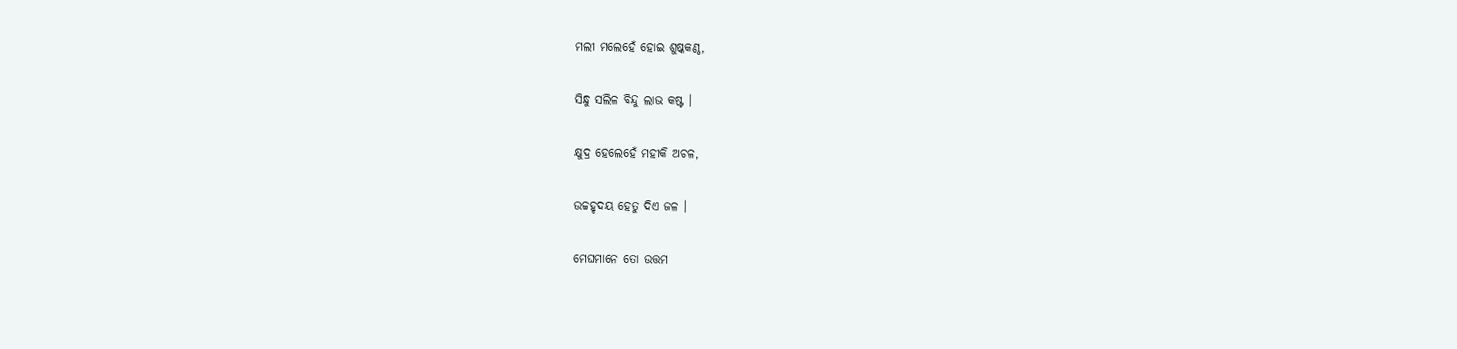ମଲୀ ମଲେହେଁ ହୋଇ ଶୁଷ୍କକଣ୍ଠ,

ସିନ୍ଧୁ ସଲିଳ ବିନ୍ଦୁ ଲାଭ କଷ୍ଟ ।

କ୍ଷୁଦ୍ର ହେଲେହେଁ ମହୀକି ଅଚଳ,

ଉଚ୍ଚହୃଦୟ ହେତୁ ଦିଏ ଜଳ ।

ମେଘମାନେ ତୋ ଉତ୍ତମ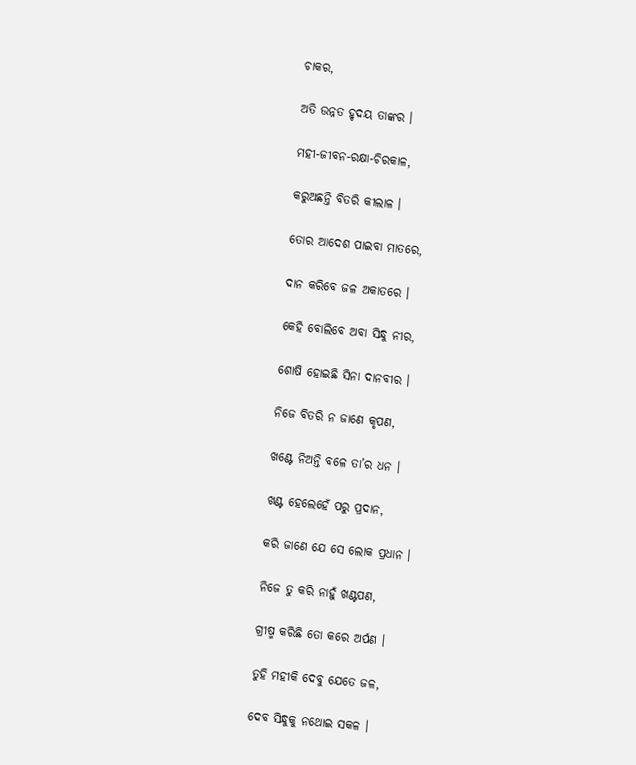ଚାକର,

ଅତି ଉନ୍ନତ ହୃଦୟ ତାଙ୍କର ।

ମହୀ-ଜୀବନ-ରକ୍ଷା-ଚିରକାଳ,

କରୁଅଛନ୍ତି ବିତରି କୀଲାଳ ।

ତୋର ଆଦେଶ ପାଇବା ମାତରେ,

ଦାନ କରିବେ ଜଳ ଅକାତରେ ।

କେହି ବୋଲିବେ ଅବା ସିନ୍ଧୁ ନୀର,

ଶୋଷି ହୋଇଛି ସିନା ଦାନବୀର ।

ନିଜେ ବିତରି ନ ଜାଣେ କୃପଣ,

ଖଣ୍ଟେ ନିଅନ୍ତି ବଳେ ତା’ର ଧନ ।

ଖଣ୍ଟ ହେଲେହେଁ ପରୁ ପ୍ରଦାନ,

କରି ଜାଣେ ଯେ ସେ ଲୋକ ପ୍ରଧାନ ।

ନିଜେ ତୁ କରି ନାହୁଁ ଖଣ୍ଟପଣ,

ଗ୍ରୀଷ୍ମ କରିଛି ତୋ କରେ ଅର୍ପଣ ।

ତୁହି ମହୀକି ଦେବୁ ଯେତେ ଜଳ,

ଦେବ ସିନ୍ଧୁକୁ ନଥୋଇ ସକଳ ।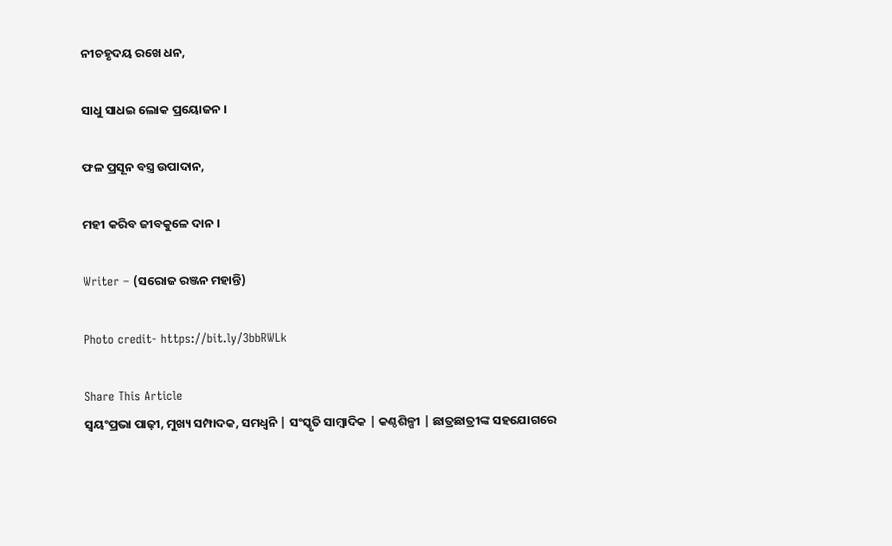ନୀଚହୃଦୟ ରଖେ ଧନ,

ସାଧୁ ସାଧଇ ଲୋକ ପ୍ରୟୋଜନ ।

ଫଳ ପ୍ରସୂନ ବସ୍ତ୍ର ଉପାଦାନ,

ମହୀ କରିବ ଜୀବକୁଳେ ଦାନ ।

Writer – (ସରୋଜ ରଞ୍ଜନ ମହାନ୍ତି)

Photo credit- https://bit.ly/3bbRWLk

Share This Article
ସ୍ଵୟଂପ୍ରଭା ପାଢ଼ୀ, ମୁଖ୍ୟ ସମ୍ପାଦକ, ସମଧ୍ୱନି | ସଂସ୍କୃତି ସାମ୍ବାଦିକ | କଣ୍ଠଶିଳ୍ପୀ | ଛାତ୍ରଛାତ୍ରୀଙ୍କ ସହଯୋଗରେ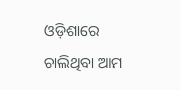ଓଡ଼ିଶାରେ ଚାଲିଥିବା ଆମ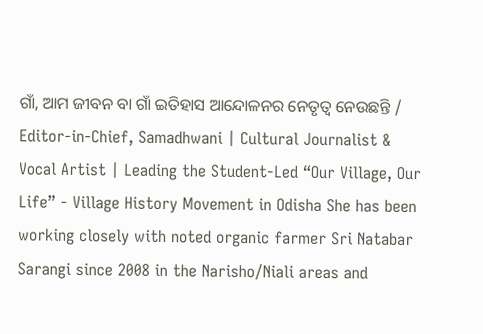ଗାଁ, ଆମ ଜୀବନ ବା ଗାଁ ଇତିହାସ ଆନ୍ଦୋଳନର ନେତୃତ୍ଵ ନେଉଛନ୍ତି / Editor-in-Chief, Samadhwani | Cultural Journalist & Vocal Artist | Leading the Student-Led “Our Village, Our Life” - Village History Movement in Odisha She has been working closely with noted organic farmer Sri Natabar Sarangi since 2008 in the Narisho/Niali areas and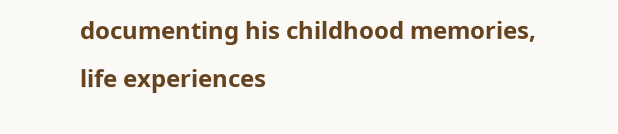documenting his childhood memories, life experiences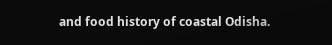and food history of coastal Odisha.